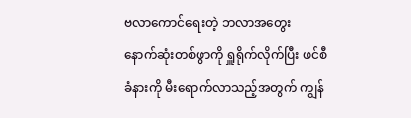ဗလာကောင်ရေးတဲ့ ဘလာအတွေး
နောက်ဆုံးတစ်ဖွာကို ရှူရိုက်လိုက်ပြီး ဖင်စီခံနားကို မီးရောက်လာသည့်အတွက် ကျွန်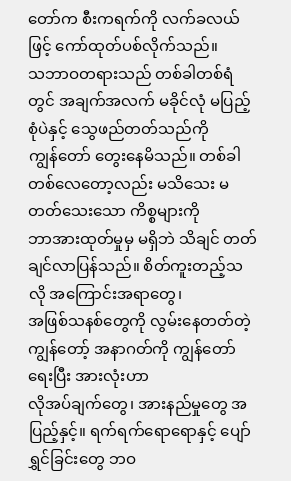တော်က စီးကရက်ကို လက်ခလယ်ဖြင့် ကော်ထုတ်ပစ်လိုက်သည်။
သဘာဝတရားသည် တစ်ခါတစ်ရံတွင် အချက်အလက် မခိုင်လုံ မပြည့်စုံပဲနှင့် သွေဖည်တတ်သည်ကို
ကျွန်တော် တွေးနေမိသည်။ တစ်ခါတစ်လေတော့လည်း မသိသေး မတတ်သေးသော ကိစ္စများကို
ဘာအားထုတ်မှုမှ မရှိဘဲ သိချင် တတ်ချင်လာပြန်သည်။ စိတ်ကူးတည့်သလို အကြောင်းအရာတွေ၊
အဖြစ်သနစ်တွေကို လွမ်းနေတတ်တဲ့ ကျွန်တော့် အနာဂတ်ကို ကျွန်တော်ရေးပြီး အားလုံးဟာ
လိုအပ်ချက်တွေ၊ အားနည်မှုတွေ အပြည့်နှင့်။ ရက်ရက်ရောရောနှင့် ပျော်ရွှင်ခြင်းတွေ ဘဝ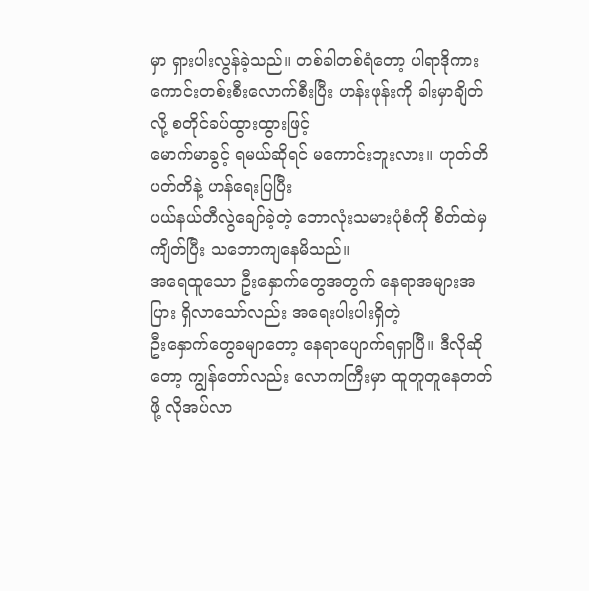မှာ ရှားပါးလွန်ခဲ့သည်။ တစ်ခါတစ်ရံတော့ ပါရာဒိုကားကောင်းတစ်းစီးလောက်စီးပြီး ဟန်းဖုန်းကို ခါးမှာချိတ်လို့ စတိုင်ခပ်ထွားထွားဖြင့်
မောက်မာခွင့် ရမယ်ဆိုရင် မကောင်းဘူးလား။ ဟုတ်တိပတ်တိနဲ့ ဟန်ရေးပြပြီး
ပယ်နယ်တီလွဲချော်ခဲ့တဲ့ ဘောလုံးသမားပုံစံကို စိတ်ထဲမှ ကျိတ်ပြီး သဘောကျနေမိသည်။
အရေထူသော ဦးနှောက်တွေအတွက် နေရာအများအပြား ရှိလာသော်လည်း အရေးပါးပါးရှိတဲ့
ဦးနှောက်တွေခမျာတော့ နေရာပျောက်ရရှာပြီ။ ဒီလိုဆိုတော့ ကျွန်တော်လည်း လောကကြီးမှာ ထူတူတူနေတတ်ဖို့ လိုအပ်လာ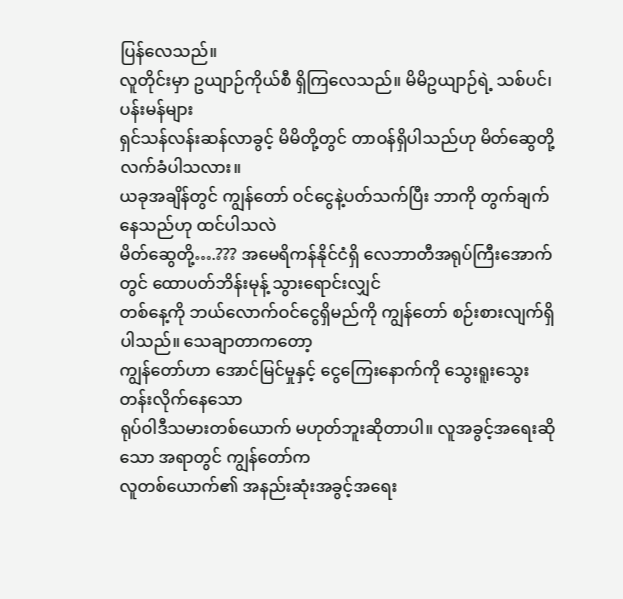ပြန်လေသည်။
လူတိုင်းမှာ ဥယျာဉ်ကိုယ်စီ ရှိကြလေသည်။ မိမိဥယျာဉ်ရဲ့ သစ်ပင်၊ ပန်းမန်များ
ရှင်သန်လန်းဆန်လာခွင့် မိမိတို့တွင် တာဝန်ရှိပါသည်ဟု မိတ်ဆွေတို့ လက်ခံပါသလား။
ယခုအချိန်တွင် ကျွန်တော် ဝင်ငွေနဲ့ပတ်သက်ပြီး ဘာကို တွက်ချက်နေသည်ဟု ထင်ပါသလဲ
မိတ်ဆွေတို့….??? အမေရိကန်နိုင်ငံရှိ လေဘာတီအရုပ်ကြီးအောက်တွင် ထောပတ်ဘိန်းမုန့် သွားရောင်းလျှင်
တစ်နေ့ကို ဘယ်လောက်ဝင်ငွေရှိမည်ကို ကျွန်တော် စဉ်းစားလျက်ရှိပါသည်။ သေချာတာကတော့
ကျွန်တော်ဟာ အောင်မြင်မှုနှင့် ငွေကြေးနောက်ကို သွေးရူးသွေးတန်းလိုက်နေသော
ရုပ်ဝါဒီသမားတစ်ယောက် မဟုတ်ဘူးဆိုတာပါ။ လူအခွင့်အရေးဆိုသော အရာတွင် ကျွန်တော်က
လူတစ်ယောက်၏ အနည်းဆုံးအခွင့်အရေး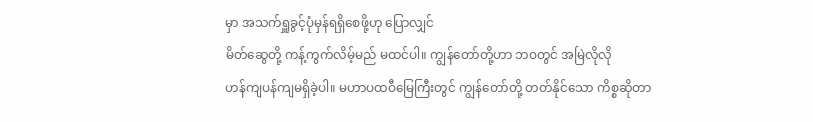မှာ အသက်ရှူခွင့်ပုံမှန်ရရှိစေဖို့ဟု ပြောလျှင်
မိတ်ဆွေတို့ ကန့်ကွက်လိမ့်မည် မထင်ပါ။ ကျွန်တော်တို့ဟာ ဘဝတွင် အမြဲလိုလို
ဟန်ကျပန်ကျမရှိခဲ့ပါ။ မဟာပထဝီမြေကြီးတွင် ကျွန်တော်တို့ တတ်နိုင်သော ကိစ္စဆိုတာ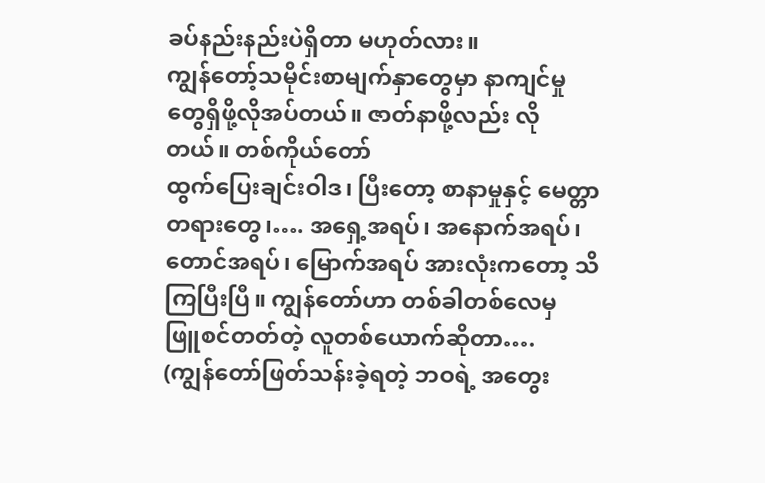ခပ်နည်းနည်းပဲရှိတာ မဟုတ်လား။
ကျွန်တော့်သမိုင်းစာမျက်နှာတွေမှာ နာကျင်မှုတွေရှိဖို့လိုအပ်တယ်။ ဇာတ်နာဖို့လည်း လိုတယ်။ တစ်ကိုယ်တော်
ထွက်ပြေးချင်းဝါဒ၊ ပြီးတော့ စာနာမှုနှင့် မေတ္တာတရားတွေ၊…. အရှေ့အရပ်၊ အနောက်အရပ်၊
တောင်အရပ်၊ မြောက်အရပ် အားလုံးကတော့ သိကြပြီးပြီ။ ကျွန်တော်ဟာ တစ်ခါတစ်လေမှ
ဖြူစင်တတ်တဲ့ လူတစ်ယောက်ဆိုတာ….
(ကျွန်တော်ဖြတ်သန်းခဲ့ရတဲ့ ဘဝရဲ့ အတွေး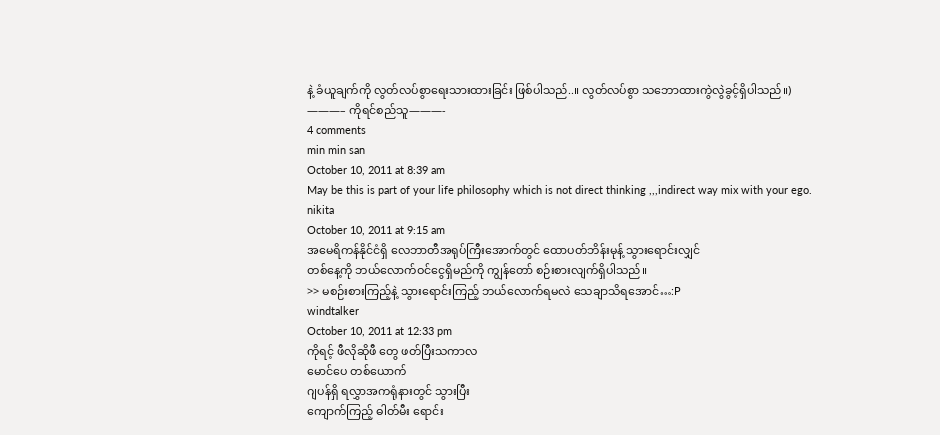နဲ့ ခံယူချက်ကို လွတ်လပ်စွာရေးသားထားခြင်း ဖြစ်ပါသည်..။ လွတ်လပ်စွာ သဘောထားကွဲလွဲခွင့်ရှိပါသည်။)
———– ကိုရင်စည်သူ———-
4 comments
min min san
October 10, 2011 at 8:39 am
May be this is part of your life philosophy which is not direct thinking ,,,indirect way mix with your ego.
nikita
October 10, 2011 at 9:15 am
အမေရိကန်နိုင်ငံရှိ လေဘာတီအရုပ်ကြီးအောက်တွင် ထောပတ်ဘိန်းမုန့် သွားရောင်းလျှင်
တစ်နေ့ကို ဘယ်လောက်ဝင်ငွေရှိမည်ကို ကျွန်တော် စဉ်းစားလျက်ရှိပါသည်။
>> မစဉ်းစားကြည့်နဲ့ သွားရောင်းကြည့် ဘယ်လောက်ရမလဲ သေချာသိရအောင်…:P
windtalker
October 10, 2011 at 12:33 pm
ကိုရင့် ဖီလိုဆိုဖီ တွေ ဖတ်ပြီးသကာလ
မောင်ပေ တစ်ယောက်
ဂျပန်ရှိ ရလွှာအကရုံနားတွင် သွားပြီး
ကျောက်ကြည့် ဓါတ်မီး ရောင်း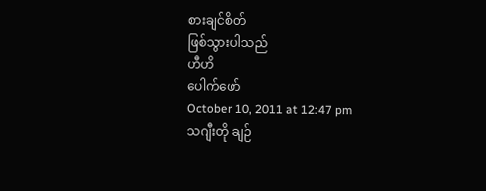စားချင်စိတ်
ဖြစ်သွားပါသည်
ဟီဟိ
ပေါက်ဖော်
October 10, 2011 at 12:47 pm
သဂျီးတို ချဉ်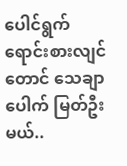ပေါင်ရွက် ရောင်းစားလျင်တောင် သေချာပေါက် မြတ်ဦးမယ်..